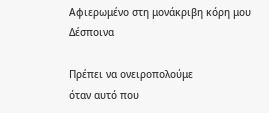Αφιερωμένο στη μονάκριβη κόρη μου
Δέσποινα

Πρέπει να ονειροπολούμε
όταν αυτό που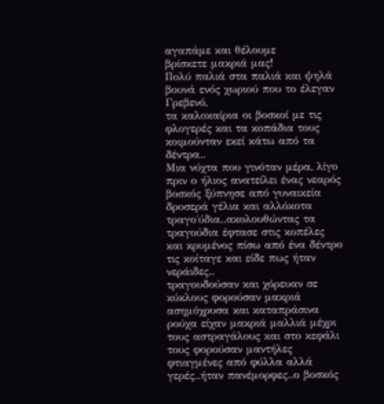αγαπάμε και θέλουμε
βρίσκετε μακριά μας!
Πολύ παλιά στα παλιά και ψηλά βουνά ενός χωριού που το έλεγαν Γρεβενό,
τα καλοκαίρια οι βοσκοί με τις φλογερές και τα κοπάδια τους κοιμούνταν εκεί κάτω από τα δέντρα..
Μια νύχτα που γινόταν μέρα, λίγο πριν ο ήλιος ανατείλει ένας νεαρός βοσκός ξύπνησε από γυναικεία δροσερά γέλια και αλλόκοτα τραγο΄ύδια..ακολουθώντας τα τραγούδια έφτασε στις κοπέλες και κρυμένος πίσω από ένα δέντρο τις κοίταγε και είδε πως ήταν νεράιδες..
τραγουδούσαν και χόρευαν σε κύκλους φορούσαν μακριά ασημόχρυσα και καταπράσινα ρούχα είχαν μακριά μαλλιά μέχρι τους αστραγάλους και στο κεφάλι τους φορούσαν μαντήλες φτιαγμένες από φύλλα αλλά γερές..ήταν πανέμορφες..ο βοσκός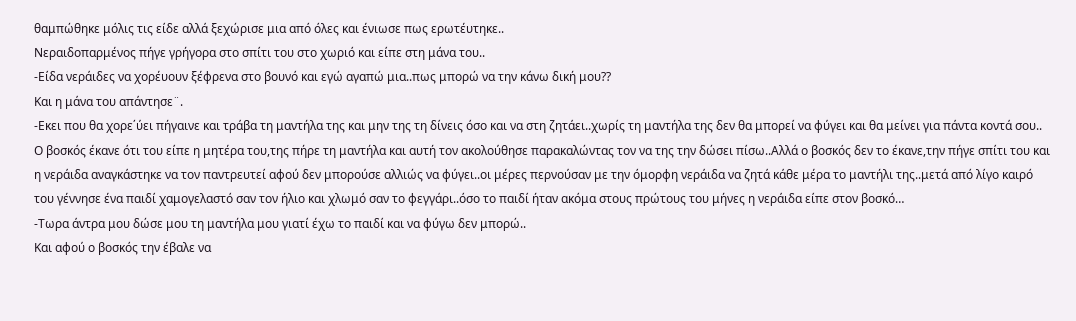θαμπώθηκε μόλις τις είδε αλλά ξεχώρισε μια από όλες και ένιωσε πως ερωτέυτηκε..
Νεραιδοπαρμένος πήγε γρήγορα στο σπίτι του στο χωριό και είπε στη μάνα του..
-Είδα νεράιδες να χορέυουν ξέφρενα στο βουνό και εγώ αγαπώ μια..πως μπορώ να την κάνω δική μου??
Και η μάνα του απάντησε¨.
-Εκει που θα χορε΄ύει πήγαινε και τράβα τη μαντήλα της και μην της τη δίνεις όσο και να στη ζητάει..χωρίς τη μαντήλα της δεν θα μπορεί να φύγει και θα μείνει για πάντα κοντά σου..
Ο βοσκός έκανε ότι του είπε η μητέρα του,της πήρε τη μαντήλα και αυτή τον ακολούθησε παρακαλώντας τον να της την δώσει πίσω..Αλλά ο βοσκός δεν το έκανε,την πήγε σπίτι του και η νεράιδα αναγκάστηκε να τον παντρευτεί αφού δεν μπορούσε αλλιώς να φύγει..οι μέρες περνούσαν με την όμορφη νεράιδα να ζητά κάθε μέρα το μαντήλι της..μετά από λίγο καιρό του γέννησε ένα παιδί χαμογελαστό σαν τον ήλιο και χλωμό σαν το φεγγάρι..όσο το παιδί ήταν ακόμα στους πρώτους του μήνες η νεράιδα είπε στον βοσκό…
-Τωρα άντρα μου δώσε μου τη μαντήλα μου γιατί έχω το παιδί και να φύγω δεν μπορώ..
Και αφού ο βοσκός την έβαλε να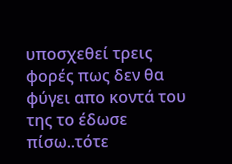υποσχεθεί τρεις φορές πως δεν θα φύγει απο κοντά του της το έδωσε πίσω..τότε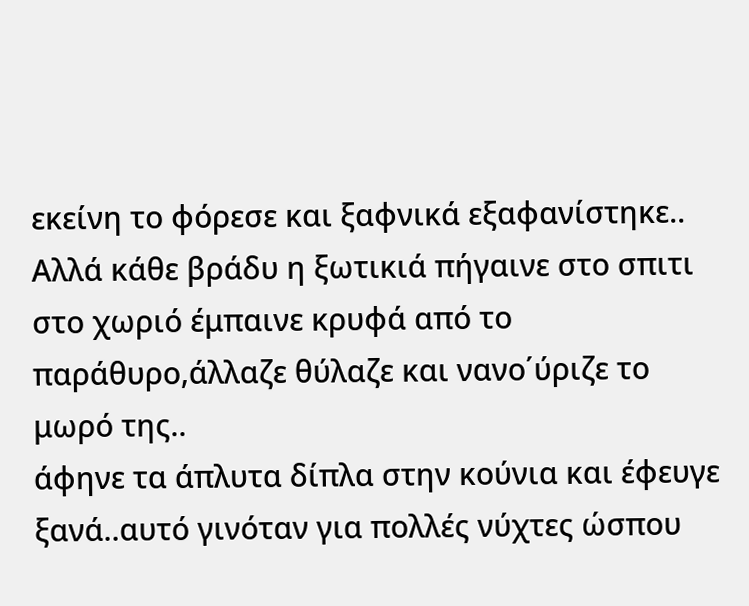εκείνη το φόρεσε και ξαφνικά εξαφανίστηκε..
Αλλά κάθε βράδυ η ξωτικιά πήγαινε στο σπιτι στο χωριό έμπαινε κρυφά από το παράθυρο,άλλαζε θύλαζε και νανο΄ύριζε το μωρό της..
άφηνε τα άπλυτα δίπλα στην κούνια και έφευγε ξανά..αυτό γινόταν για πολλές νύχτες ώσπου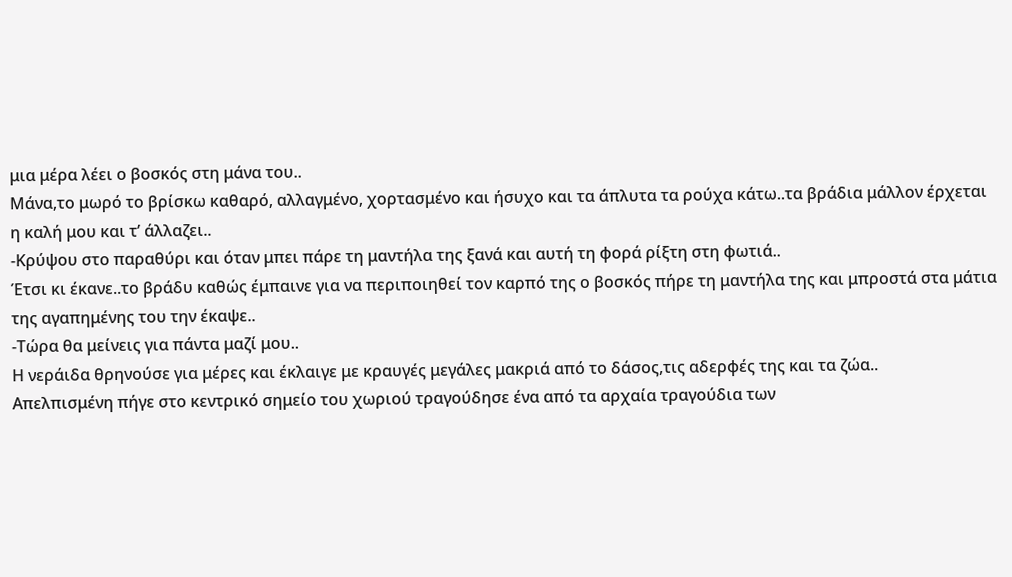μια μέρα λέει ο βοσκός στη μάνα του..
Μάνα,το μωρό το βρίσκω καθαρό, αλλαγμένο, χορτασμένο και ήσυχο και τα άπλυτα τα ρούχα κάτω..τα βράδια μάλλον έρχεται η καλή μου και τ’ άλλαζει..
-Κρύψου στο παραθύρι και όταν μπει πάρε τη μαντήλα της ξανά και αυτή τη φορά ρίξτη στη φωτιά..
Έτσι κι έκανε..το βράδυ καθώς έμπαινε για να περιποιηθεί τον καρπό της ο βοσκός πήρε τη μαντήλα της και μπροστά στα μάτια της αγαπημένης του την έκαψε..
-Τώρα θα μείνεις για πάντα μαζί μου..
Η νεράιδα θρηνούσε για μέρες και έκλαιγε με κραυγές μεγάλες μακριά από το δάσος,τις αδερφές της και τα ζώα..
Απελπισμένη πήγε στο κεντρικό σημείο του χωριού τραγούδησε ένα από τα αρχαία τραγούδια των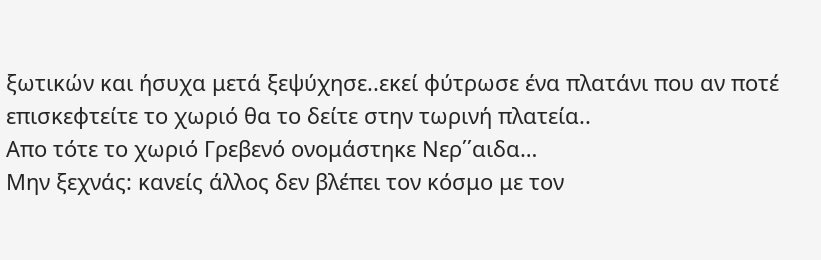ξωτικών και ήσυχα μετά ξεψύχησε..εκεί φύτρωσε ένα πλατάνι που αν ποτέ επισκεφτείτε το χωριό θα το δείτε στην τωρινή πλατεία..
Απο τότε το χωριό Γρεβενό ονομάστηκε Νερ΄΄αιδα…
Μην ξεχνάς: κανείς άλλος δεν βλέπει τον κόσμο με τον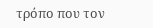τρόπο που τον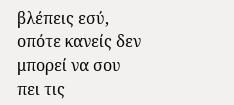βλέπεις εσύ, οπότε κανείς δεν μπορεί να σου πει τις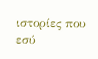ιστορίες που εσύ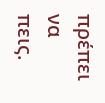πρέπει να πεις.